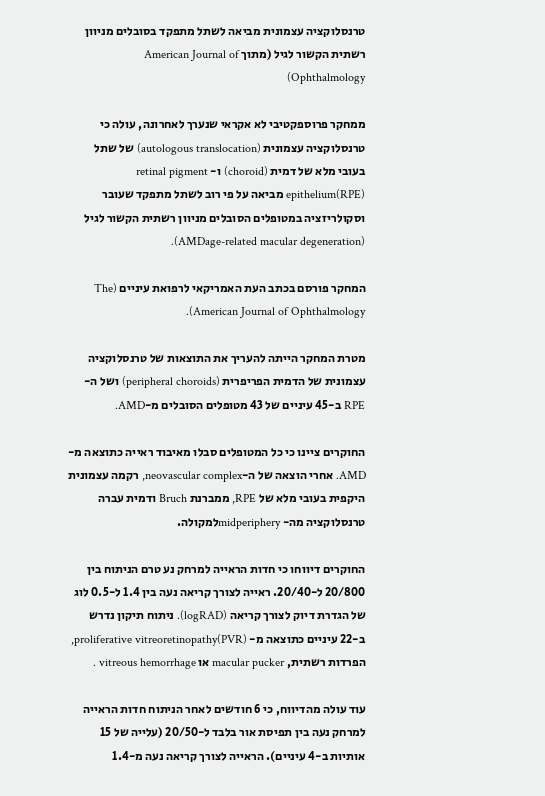טרנסלוקציה עצמונית מביאה לשתל מתפקד בסובלים מניוון רשתית הקשור לגיל (מתוך American Journal of Ophthalmology)

ממחקר פרוספקטיבי לא אקראי שנערך לאחרונה, עולה כי טרנסלוקציה עצמונית (autologous translocation) של שתל בעובי מלא של דמית (choroid) ו- retinal pigment epithelium(RPE) מביאה על פי רוב לשתל מתפקד שעובר וסקולריזציה במטופלים הסובלים מניוון רשתית הקשור לגיל (AMDage-related macular degeneration).

המחקר פורסם בכתב העת האמריקאי לרפואת עיניים (The American Journal of Ophthalmology).

מטרת המחקר הייתה להעריך את התוצאות של טרנסלוקציה עצמונית של הדמית הפריפרית (peripheral choroids) ושל ה-RPE ב-45 עיניים של 43 מטופלים הסובלים מ-AMD.

החוקרים ציינו כי כל המטופלים סבלו מאיבוד ראייה כתוצאה מ-AMD. אחרי הוצאה של ה-neovascular complex, רקמה עצמונית היקפית בעובי מלא של RPE, ממברנת Bruch ודמית עברה טרנסלוקציה מה- midperipheryלמקולה.

החוקרים דיווחו כי חדות הראייה למרחק נע טרם הניתוח בין 20/800 ל-20/40. ראייה לצורך קריאה נעה בין 1.4 ל-0.5 לוג של הגדרת דיוק לצורך קריאה (logRAD). ניתוח תיקון נדרש ב-22 עיניים כתוצאה מ- proliferative vitreoretinopathy(PVR), הפרדות רשתית, macular pucker או vitreous hemorrhage .

עוד עולה מהדיווח, כי 6 חודשים לאחר הניתוח חדות הראייה למרחק נעה בין תפיסת אור בלבד ל-20/50 (עלייה של 15 אותיות ב-4 עיניים). הראייה לצורך קריאה נעה מ-1.4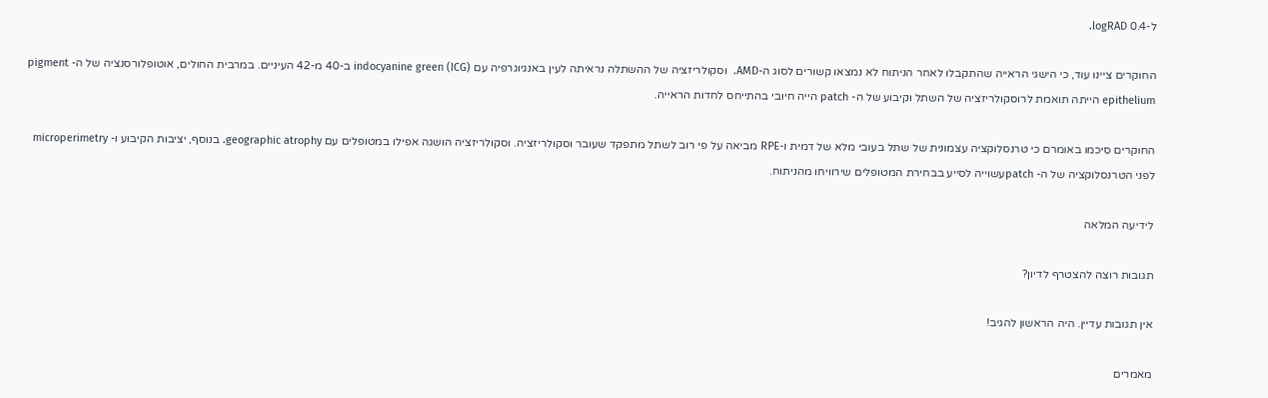ל-0.4 logRAD.

החוקרים ציינו עוד, כי הישגי הראייה שהתקבלו לאחר הניתוח לא נמצאו קשורים לסוג ה-AMD.  וסקולריזציה של ההשתלה נראיתה לעין באנגיוגרפיה עם indocyanine green (ICG) ב-40 מ-42 העיניים. במרבית החולים, אוטופלורסנציה של ה- pigment epithelium הייתה תואמת לרוסקולריזציה של השתל וקיבוע של ה- patch הייה חיובי בהתייחס לחדות הראייה.

החוקרים סיכמו באומרם כי טרנסלוקציה עצמונית של שתל בעובי מלא של דמית ו-RPE מביאה על פי רוב לשתל מתפקד שעובר וסקולריזציה. וסקולריזציה הושגה אפילו במטופלים עם geographic atrophy. בנוסף, יציבות הקיבוע ו- microperimetry לפני הטרנסלוקציה של ה- patchעשוייה לסייע בבחירת המטופלים שירוויחו מהניתוח.

לידיעה המלאה

תגובות רוצה להצטרף לדיון?

אין תגובות עדיין. היה הראשון להגיב!

מאמרים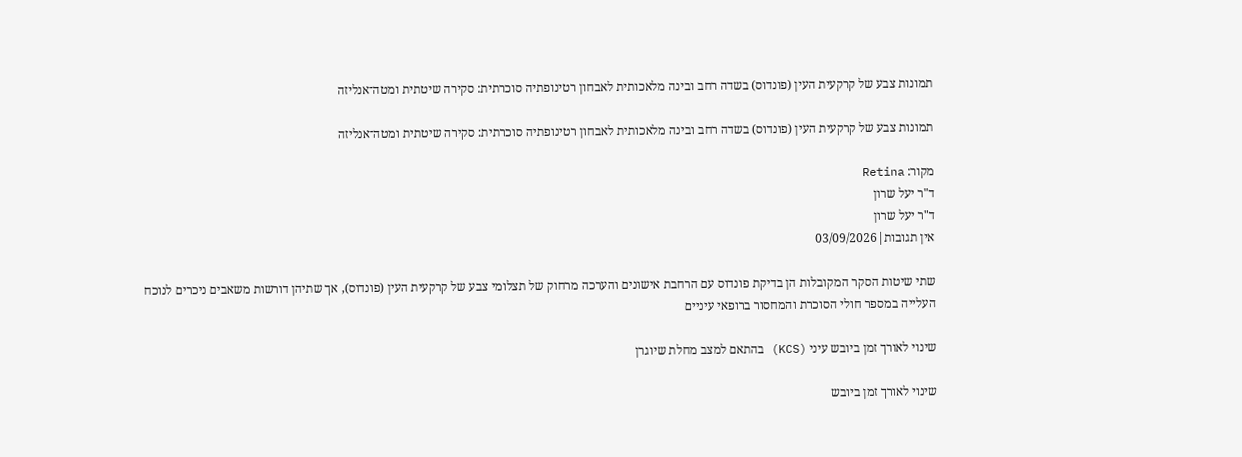תמונות צבע של קרקעית העין (פונדוס) בשדה רחב ובינה מלאכותית לאבחון רטינופתיה סוכרתית: סקירה שיטתית ומטה־אנליזה

תמונות צבע של קרקעית העין (פונדוס) בשדה רחב ובינה מלאכותית לאבחון רטינופתיה סוכרתית: סקירה שיטתית ומטה־אנליזה

מקור: Retina
ד"ר יעל שרון
ד"ר יעל שרון
אין תגובות|03/09/2026

שתי שיטות הסקר המקובלות הן בדיקת פונדוס עם הרחבת אישונים והערכה מרחוק של תצלומי צבע של קרקעית העין (פונדוס), אך שתיהן דורשות משאבים ניכרים לנוכח העלייה במספר חולי הסוכרת והמחסור ברופאי עיניים

שינוי לאורך זמן ביובש עיני (KCS) בהתאם למצב מחלת שיוגרן

שינוי לאורך זמן ביובש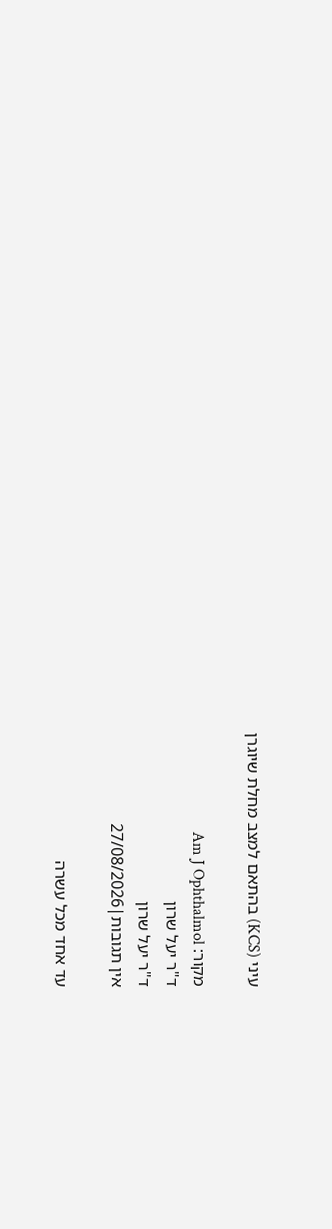עיני (KCS) בהתאם למצב מחלת שיוגרן

מקור: Am J Ophthalmol
ד"ר יעל שרון
ד"ר יעל שרון
אין תגובות|27/08/2026

עד אחד מכל עשרה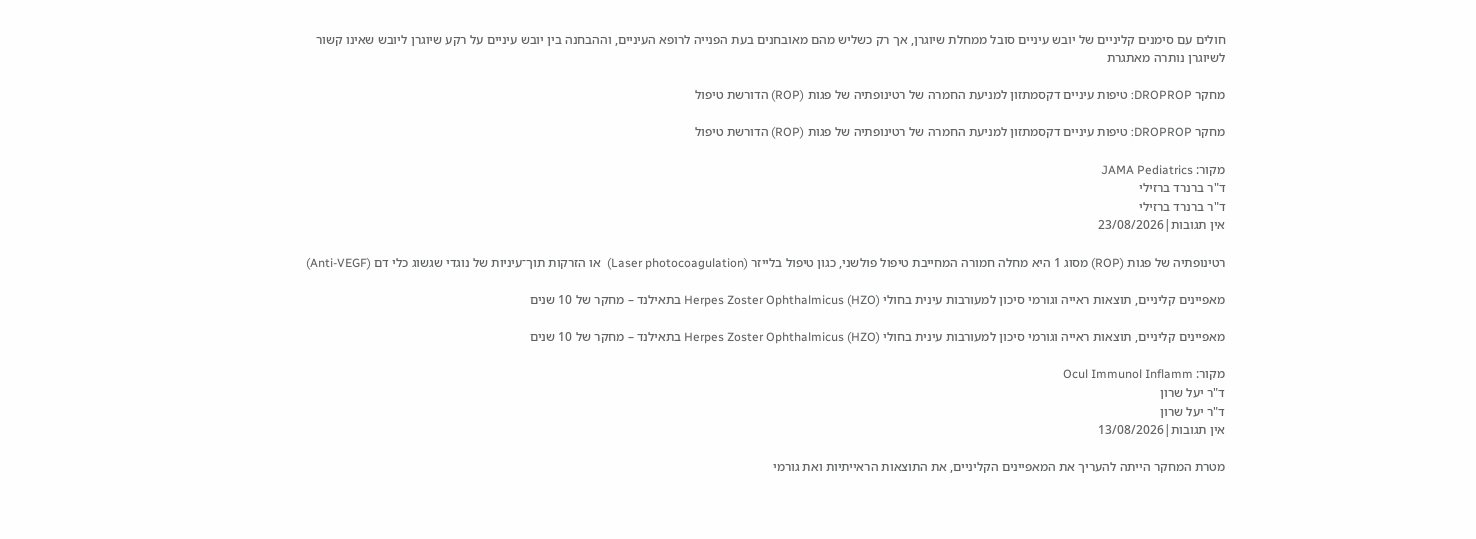חולים עם סימנים קליניים של יובש עיניים סובל ממחלת שיוגרן, אך רק כשליש מהם מאובחנים בעת הפנייה לרופא העיניים, וההבחנה בין יובש עיניים על רקע שיוגרן ליובש שאינו קשור לשיוגרן נותרה מאתגרת

מחקר DROPROP: טיפות עיניים דקסמתזון למניעת החמרה של רטינופתיה של פגות (ROP) הדורשת טיפול

מחקר DROPROP: טיפות עיניים דקסמתזון למניעת החמרה של רטינופתיה של פגות (ROP) הדורשת טיפול

מקור: JAMA Pediatrics
ד"ר ברנרד ברזילי
ד"ר ברנרד ברזילי
אין תגובות|23/08/2026

רטינופתיה של פגות (ROP) מסוג 1 היא מחלה חמורה המחייבת טיפול פולשני, כגון טיפול בלייזר (Laser photocoagulation)  או הזרקות תוך־עיניות של נוגדי שגשוג כלי דם (Anti-VEGF)

מאפיינים קליניים, תוצאות ראייה וגורמי סיכון למעורבות עינית בחולי Herpes Zoster Ophthalmicus (HZO) בתאילנד – מחקר של 10 שנים

מאפיינים קליניים, תוצאות ראייה וגורמי סיכון למעורבות עינית בחולי Herpes Zoster Ophthalmicus (HZO) בתאילנד – מחקר של 10 שנים

מקור: Ocul Immunol Inflamm
ד"ר יעל שרון
ד"ר יעל שרון
אין תגובות|13/08/2026

מטרת המחקר הייתה להעריך את המאפיינים הקליניים, את התוצאות הראייתיות ואת גורמי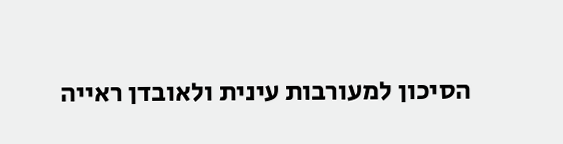הסיכון למעורבות עינית ולאובדן ראייה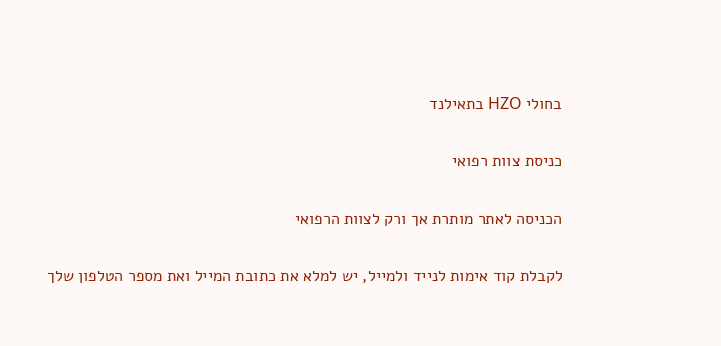בחולי HZO בתאילנד

כניסת צוות רפואי

הכניסה לאתר מותרת אך ורק לצוות הרפואי

לקבלת קוד אימות לנייד ולמייל, יש למלא את כתובת המייל ואת מספר הטלפון שלך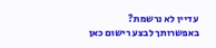עדיין לא נרשמת? באפשרותך לבצע רישום כאן